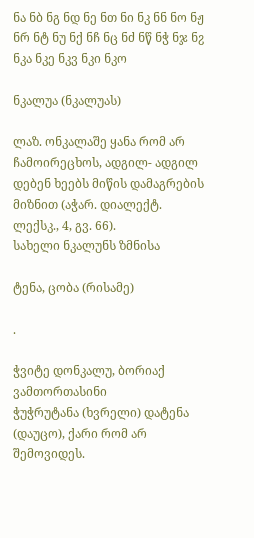ნა ნბ ნგ ნდ ნე ნთ ნი ნკ ნნ ნო ნჟ ნრ ნტ ნუ ნქ ნჩ ნც ნძ ნწ ნჭ ნჯ ნჷ
ნკა ნკე ნკვ ნკი ნკო

ნკალუა (ნკალუას)

ლაზ. ონკალაშე ყანა რომ არ ჩამოირეცხოს, ადგილ- ადგილ დებენ ხეებს მიწის დამაგრების მიზნით (აჭარ. დიალექტ. ლექსკ., 4, გვ. 66).
სახელი ნკალუნს ზმნისა

ტენა, ცობა (რისამე)

.

ჭვიტე დონკალუ, ბორიაქ ვამთორთასინი
ჭუჭრუტანა (ხვრელი) დატენა (დაუცო), ქარი რომ არ შემოვიდეს.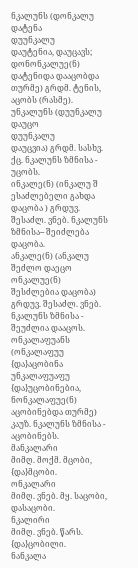ნკალუნს (დონკალუ
დატენა
დუუნკალუ
დაუტენია, დაუცავს;
დონონკალუე(ნ)
დატენიდა დააცობდა თურმე) გრდმ. ტენის, აცობს (რასმე).
უნკალუნს (დუუნკალუ
დაუცო
დუუნკალუ
დაუცვია) გრდმ. სასხვ. ქც. ნკალუნს ზმნისა - უცობს.
ინკალე(ნ) (ინკალუ შ
ესაძლებელი გახდა დაცობა ) გრდუვ. შესაძლ. ვნებ. ნკალუნს
ზმნისა-- შეიძლება დაცობა.
ანკალე(ნ) (ანკალუ
შეძლო დაეცო
ონკალუე(ნ)
შესძლებია დაცობა) გრდუვ. შესაძლ. ვნებ. ნკალუნს ზმნისა - შეუძლია დააცოს.
ონკალაფუანს (ონკალაფუუ
{და}აცობინა
უნკალაფუაფუ
{და}უცობინებია, ნონკალაფუე(ნ) აცობინებდა თურმე) კაუზ. ნკალუნს ზმნისა - აცობინებს.
მანკალარი
მიმღ. მოქმ. მცობი, {და}მცობი.
ონკალარი
მიმღ. ვნებ. მყ. საცობი, დასაცობი.
ნკალირი
მიმღ. ვნებ. წარს. {და}ცობილი.
ნანკალა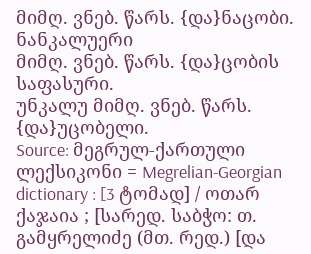მიმღ. ვნებ. წარს. {და}ნაცობი.
ნანკალუერი
მიმღ. ვნებ. წარს. {და}ცობის საფასური.
უნკალუ მიმღ. ვნებ. წარს. {და}უცობელი.
Source: მეგრულ-ქართული ლექსიკონი = Megrelian-Georgian dictionary : [3 ტომად] / ოთარ ქაჯაია ; [სარედ. საბჭო: თ. გამყრელიძე (მთ. რედ.) [და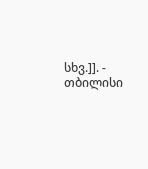სხვ.]]. - თბილისი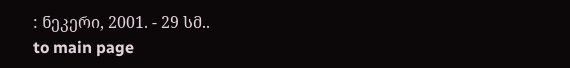: ნეკერი, 2001. - 29 სმ..
to main page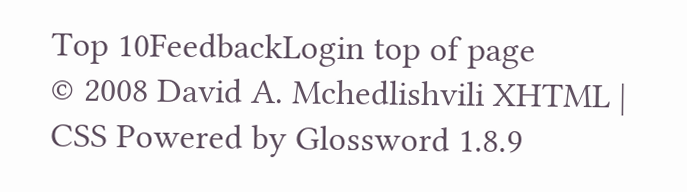Top 10FeedbackLogin top of page
© 2008 David A. Mchedlishvili XHTML | CSS Powered by Glossword 1.8.9